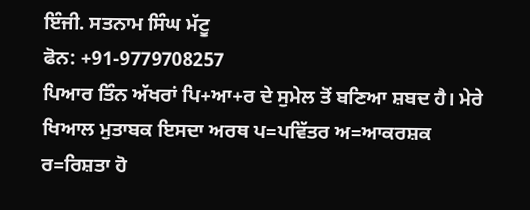ਇੰਜੀ. ਸਤਨਾਮ ਸਿੰਘ ਮੱਟੂ
ਫੋਨ: +91-9779708257
ਪਿਆਰ ਤਿੰਨ ਅੱਖਰਾਂ ਪਿ+ਆ+ਰ ਦੇ ਸੁਮੇਲ ਤੋਂ ਬਣਿਆ ਸ਼ਬਦ ਹੈ। ਮੇਰੇ ਖਿਆਲ ਮੁਤਾਬਕ ਇਸਦਾ ਅਰਥ ਪ=ਪਵਿੱਤਰ ਅ=ਆਕਰਸ਼ਕ ਰ=ਰਿਸ਼ਤਾ ਹੋ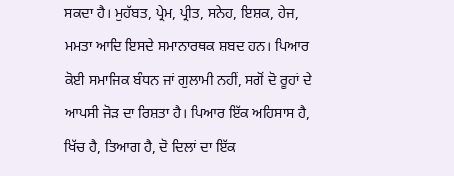ਸਕਦਾ ਹੈ। ਮੁਹੱਬਤ, ਪ੍ਰੇਮ, ਪ੍ਰੀਤ, ਸਨੇਹ, ਇਸ਼ਕ, ਹੇਜ, ਮਮਤਾ ਆਦਿ ਇਸਦੇ ਸਮਾਨਾਰਥਕ ਸ਼ਬਦ ਹਨ। ਪਿਆਰ ਕੋਈ ਸਮਾਜਿਕ ਬੰਧਨ ਜਾਂ ਗੁਲਾਮੀ ਨਹੀਂ, ਸਗੋਂ ਦੋ ਰੂਹਾਂ ਦੇ ਆਪਸੀ ਜੋੜ ਦਾ ਰਿਸ਼ਤਾ ਹੈ। ਪਿਆਰ ਇੱਕ ਅਹਿਸਾਸ ਹੈ, ਖਿੱਚ ਹੈ, ਤਿਆਗ ਹੈ, ਦੋ ਦਿਲਾਂ ਦਾ ਇੱਕ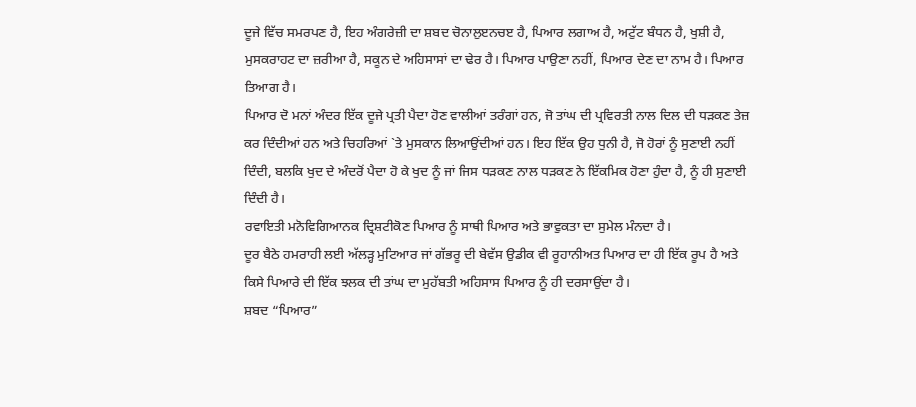ਦੂਜੇ ਵਿੱਚ ਸਮਰਪਣ ਹੈ, ਇਹ ਅੰਗਰੇਜ਼ੀ ਦਾ ਸ਼ਬਦ ਚੋਨਾਲੁੲਨਚੲ ਹੈ, ਪਿਆਰ ਲਗਾਅ ਹੈ, ਅਟੁੱਟ ਬੰਧਨ ਹੈ, ਖੁਸ਼ੀ ਹੈ, ਮੁਸਕਰਾਹਟ ਦਾ ਜ਼ਰੀਆ ਹੈ, ਸਕੂਨ ਦੇ ਅਹਿਸਾਸਾਂ ਦਾ ਢੇਰ ਹੈ। ਪਿਆਰ ਪਾਉਣਾ ਨਹੀਂ, ਪਿਆਰ ਦੇਣ ਦਾ ਨਾਮ ਹੈ। ਪਿਆਰ ਤਿਆਗ ਹੈ।
ਪਿਆਰ ਦੋ ਮਨਾਂ ਅੰਦਰ ਇੱਕ ਦੂਜੇ ਪ੍ਰਤੀ ਪੈਦਾ ਹੋਣ ਵਾਲੀਆਂ ਤਰੰਗਾਂ ਹਨ, ਜੋ ਤਾਂਘ ਦੀ ਪ੍ਰਵਿਰਤੀ ਨਾਲ ਦਿਲ ਦੀ ਧੜਕਣ ਤੇਜ਼ ਕਰ ਦਿੰਦੀਆਂ ਹਨ ਅਤੇ ਚਿਹਰਿਆਂ `ਤੇ ਮੁਸਕਾਨ ਲਿਆਉਂਦੀਆਂ ਹਨ। ਇਹ ਇੱਕ ਉਹ ਧੁਨੀ ਹੈ, ਜੋ ਹੋਰਾਂ ਨੂੰ ਸੁਣਾਈ ਨਹੀਂ ਦਿੰਦੀ, ਬਲਕਿ ਖੁਦ ਦੇ ਅੰਦਰੋਂ ਪੈਦਾ ਹੋ ਕੇ ਖੁਦ ਨੂੰ ਜਾਂ ਜਿਸ ਧੜਕਣ ਨਾਲ ਧੜਕਣ ਨੇ ਇੱਕਮਿਕ ਹੋਣਾ ਹੁੰਦਾ ਹੈ, ਨੂੰ ਹੀ ਸੁਣਾਈ ਦਿੰਦੀ ਹੈ।
ਰਵਾਇਤੀ ਮਨੋਵਿਗਿਆਨਕ ਦ੍ਰਿਸ਼ਟੀਕੋਣ ਪਿਆਰ ਨੂੰ ਸਾਥੀ ਪਿਆਰ ਅਤੇ ਭਾਵੁਕਤਾ ਦਾ ਸੁਮੇਲ ਮੰਨਦਾ ਹੈ।
ਦੂਰ ਬੈਠੇ ਹਮਰਾਹੀ ਲਈ ਅੱਲੜ੍ਹ ਮੁਟਿਆਰ ਜਾਂ ਗੱਭਰੂ ਦੀ ਬੇਵੱਸ ਉਡੀਕ ਵੀ ਰੂਹਾਨੀਅਤ ਪਿਆਰ ਦਾ ਹੀ ਇੱਕ ਰੂਪ ਹੈ ਅਤੇ ਕਿਸੇ ਪਿਆਰੇ ਦੀ ਇੱਕ ਝਲਕ ਦੀ ਤਾਂਘ ਦਾ ਮੁਹੱਬਤੀ ਅਹਿਸਾਸ ਪਿਆਰ ਨੂੰ ਹੀ ਦਰਸਾਉਂਦਾ ਹੈ।
ਸ਼ਬਦ “ਪਿਆਰ”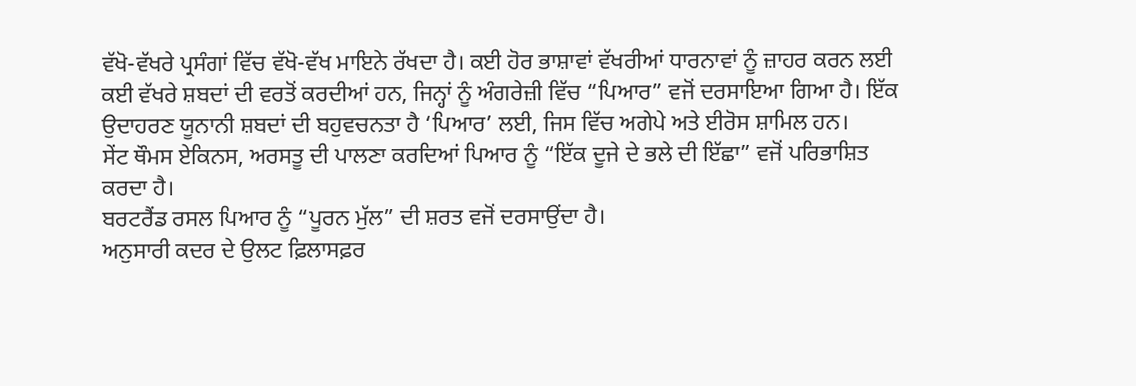ਵੱਖੋ-ਵੱਖਰੇ ਪ੍ਰਸੰਗਾਂ ਵਿੱਚ ਵੱਖੋ-ਵੱਖ ਮਾਇਨੇ ਰੱਖਦਾ ਹੈ। ਕਈ ਹੋਰ ਭਾਸ਼ਾਵਾਂ ਵੱਖਰੀਆਂ ਧਾਰਨਾਵਾਂ ਨੂੰ ਜ਼ਾਹਰ ਕਰਨ ਲਈ ਕਈ ਵੱਖਰੇ ਸ਼ਬਦਾਂ ਦੀ ਵਰਤੋਂ ਕਰਦੀਆਂ ਹਨ, ਜਿਨ੍ਹਾਂ ਨੂੰ ਅੰਗਰੇਜ਼ੀ ਵਿੱਚ “ਪਿਆਰ” ਵਜੋਂ ਦਰਸਾਇਆ ਗਿਆ ਹੈ। ਇੱਕ ਉਦਾਹਰਣ ਯੂਨਾਨੀ ਸ਼ਬਦਾਂ ਦੀ ਬਹੁਵਚਨਤਾ ਹੈ ‘ਪਿਆਰ’ ਲਈ, ਜਿਸ ਵਿੱਚ ਅਗੇਪੇ ਅਤੇ ਈਰੋਸ ਸ਼ਾਮਿਲ ਹਨ।
ਸੇਂਟ ਥੌਮਸ ਏਕਿਨਸ, ਅਰਸਤੂ ਦੀ ਪਾਲਣਾ ਕਰਦਿਆਂ ਪਿਆਰ ਨੂੰ “ਇੱਕ ਦੂਜੇ ਦੇ ਭਲੇ ਦੀ ਇੱਛਾ” ਵਜੋਂ ਪਰਿਭਾਸ਼ਿਤ ਕਰਦਾ ਹੈ।
ਬਰਟਰੈਂਡ ਰਸਲ ਪਿਆਰ ਨੂੰ “ਪੂਰਨ ਮੁੱਲ” ਦੀ ਸ਼ਰਤ ਵਜੋਂ ਦਰਸਾਉਂਦਾ ਹੈ।
ਅਨੁਸਾਰੀ ਕਦਰ ਦੇ ਉਲਟ ਫ਼ਿਲਾਸਫ਼ਰ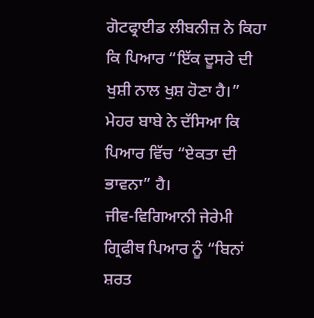ਗੋਟਫ੍ਰਾਈਡ ਲੀਬਨੀਜ਼ ਨੇ ਕਿਹਾ ਕਿ ਪਿਆਰ “ਇੱਕ ਦੂਸਰੇ ਦੀ ਖੁਸ਼ੀ ਨਾਲ ਖੁਸ਼ ਹੋਣਾ ਹੈ।”
ਮੇਹਰ ਬਾਬੇ ਨੇ ਦੱਸਿਆ ਕਿ ਪਿਆਰ ਵਿੱਚ “ਏਕਤਾ ਦੀ ਭਾਵਨਾ” ਹੈ।
ਜੀਵ-ਵਿਗਿਆਨੀ ਜੇਰੇਮੀ ਗ੍ਰਿਫੀਥ ਪਿਆਰ ਨੂੰ “ਬਿਨਾਂ ਸ਼ਰਤ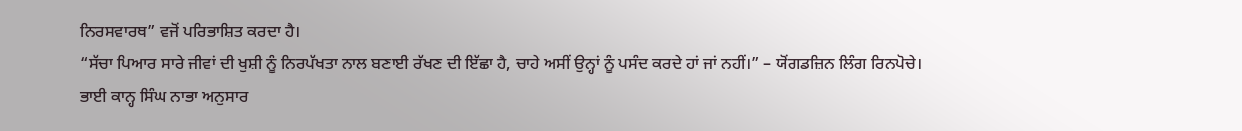ਨਿਰਸਵਾਰਥ” ਵਜੋਂ ਪਰਿਭਾਸ਼ਿਤ ਕਰਦਾ ਹੈ।
“ਸੱਚਾ ਪਿਆਰ ਸਾਰੇ ਜੀਵਾਂ ਦੀ ਖੁਸ਼ੀ ਨੂੰ ਨਿਰਪੱਖਤਾ ਨਾਲ ਬਣਾਈ ਰੱਖਣ ਦੀ ਇੱਛਾ ਹੈ, ਚਾਹੇ ਅਸੀਂ ਉਨ੍ਹਾਂ ਨੂੰ ਪਸੰਦ ਕਰਦੇ ਹਾਂ ਜਾਂ ਨਹੀਂ।” – ਯੋਂਗਡਜ਼ਿਨ ਲਿੰਗ ਰਿਨਪੋਚੇ।
ਭਾਈ ਕਾਨ੍ਹ ਸਿੰਘ ਨਾਭਾ ਅਨੁਸਾਰ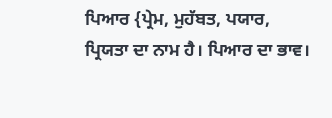ਪਿਆਰ {ਪ੍ਰੇਮ, ਮੁਹੱਬਤ, ਪਯਾਰ, ਪ੍ਰਿਯਤਾ ਦਾ ਨਾਮ ਹੈ। ਪਿਆਰ ਦਾ ਭਾਵ।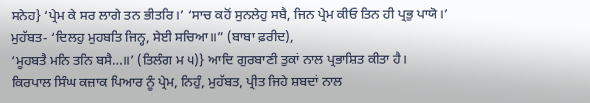ਸਨੇਹ} ‘ਪ੍ਰੇਮ ਕੇ ਸਰ ਲਾਗੇ ਤਨ ਭੀਤਰਿ।’ ‘ਸਾਚ ਕਹੋਂ ਸੁਨਲੇਹੁ ਸਬੈ, ਜਿਨ ਪ੍ਰੇਮ ਕੀਓ ਤਿਨ ਹੀ ਪ੍ਰਭੁ ਪਾਯੋ।’
ਮੁਹੱਬਤ- ‘ਦਿਲਹੁ ਮੁਹਬਤਿ ਜਿਨ੍ਹ, ਸੇਈ ਸਚਿਆ॥” (ਬਾਬਾ ਫ਼ਰੀਦ),
‘ਮੂਹਬਤੈ ਮਨਿ ਤਨਿ ਬਸੈ…॥’ (ਤਿਲੰਗ ਮ ੫)} ਆਦਿ ਗੁਰਬਾਣੀ ਤੁਕਾਂ ਨਾਲ ਪ੍ਰਭਾਸ਼ਿਤ ਕੀਤਾ ਹੈ।
ਕਿਰਪਾਲ ਸਿੰਘ ਕਜ਼ਾਕ ਪਿਆਰ ਨੂੰ ਪ੍ਰੇਮ, ਨਿਹੁੰ, ਮੁਹੱਬਤ, ਪ੍ਰੀਤ ਜਿਹੇ ਸ਼ਬਦਾਂ ਨਾਲ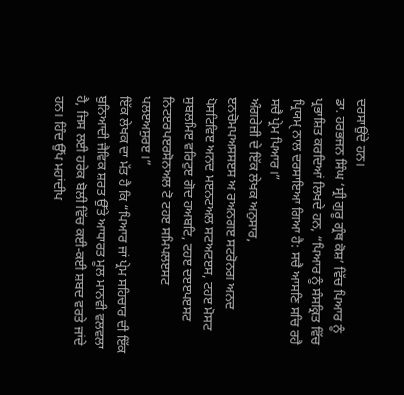ਦਰਸਾਉਂਦੇ ਹਨ।
ਡਾ. ਹਰਭਜਨ ਸਿੰਘ ‘ਸ੍ਰੀ ਗੁਰੂ ਗ੍ਰੰਥ ਕੋਸ਼’ ਵਿੱਚ ਪਿਆਰ ਨੂੰ ਪ੍ਰਭਾਸ਼ਿਤ ਕਰਦਿਆਂ ਲਿਖਦੇ ਹਨ, “ਪਿਆਰ ਨੂੰ ਸੰਸਕ੍ਰਿਤ ਵਿੱਚ ਪ੍ਰਿਯਮੑ ਨਾਲ ਦਰਸਾਇਆ ਗਿਆ ਹੈ: ਸਚੈ ਆਸਣਿ ਸਚਿ ਰਹੈ ਸਚੈ ਪ੍ਰੇਮ ਪਿਆਰ।”
ਅੰਗਰੇਜ਼ੀ ਦੇ ਇੱਕ ਲੇਖਕ ਅਨੁਸਾਰ,
ੲਨਚੋਮਪਅਸਸੲਸ ਅ ਰਅਨਗੲ ਸਟਰੋਨਗ ਅਨਦ ਪੋਸਟਿਵਿੲ ਅਨਦ ਮੲਨਟਅਲ ਸਟਅਟੲਸ, ਟਹੲ ਮੋਸਟ ਸੁਬਲਮਿੲ ਵਰਿਟੁੲ ਗੋਦ ਹਅਬਟਿ, ਟਹੲ ਦੲੲਪੲਸਟ ਨਿਟੲਰਪੲਰਸੋਨਅਲ ਟੋ ਟਹੲ ਸਮਿਪਲੲਸਟ ਪਲੲਅਸੁਰੲ।”
ਇੱਕ ਲੇਖਕ ਦਾ ਮੱਤ ਹੈ ਕਿ “ਪਿਆਰ ਜਾਂ ਪ੍ਰੇਮ ਸਹਿਚਾਰ ਦੀ ਇੱਕ ਬੁਨਿਆਦੀ ਜੈਵਿਕ ਸ਼ਰਤ ਉੱਤੇ ਆਧਾਰਤ ਮੂਲ ਮਾਨਵੀ ਵਲਵਲਾ ਹੈ, ਜਿਸ ਲਈ ਹਰੇਕ ਬੋਲੀ ਵਿੱਚ ਕਈ-ਕਈ ਸ਼ਬਦ ਵਰਤੇ ਜਾਂਦੇ ਹਨ। ਹਿੰਦ ਉੱਪ ਮਹਾਂਦੀਪ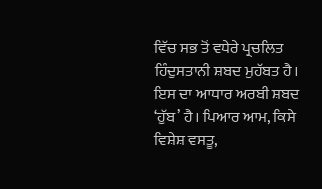ਵਿੱਚ ਸਭ ਤੋਂ ਵਧੇਰੇ ਪ੍ਰਚਲਿਤ ਹਿੰਦੁਸਤਾਨੀ ਸ਼ਬਦ ਮੁਹੱਬਤ ਹੈ। ਇਸ ਦਾ ਆਧਾਰ ਅਰਬੀ ਸ਼ਬਦ ‘ਹੁੱਬ’ ਹੈ। ਪਿਆਰ ਆਮ, ਕਿਸੇ ਵਿਸ਼ੇਸ਼ ਵਸਤੂ,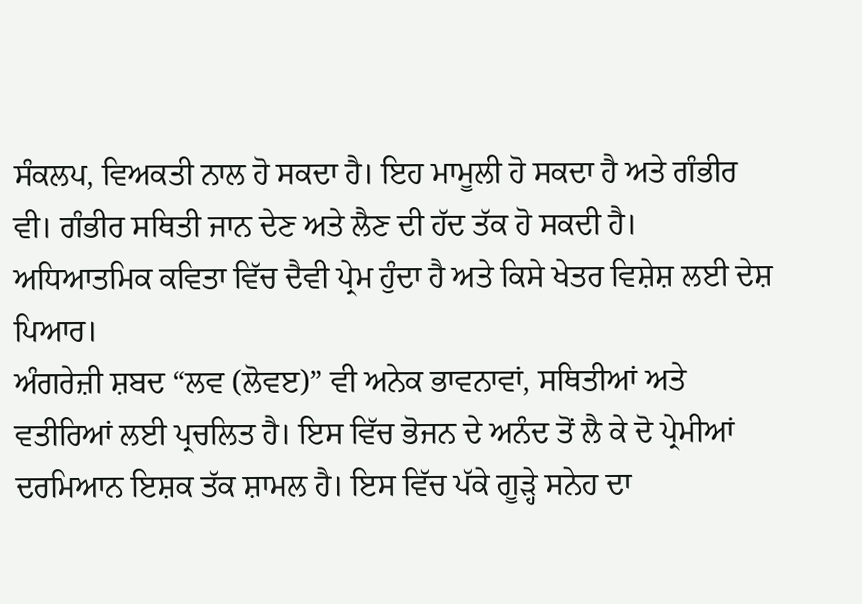ਸੰਕਲਪ, ਵਿਅਕਤੀ ਨਾਲ ਹੋ ਸਕਦਾ ਹੈ। ਇਹ ਮਾਮੂਲੀ ਹੋ ਸਕਦਾ ਹੈ ਅਤੇ ਗੰਭੀਰ ਵੀ। ਗੰਭੀਰ ਸਥਿਤੀ ਜਾਨ ਦੇਣ ਅਤੇ ਲੈਣ ਦੀ ਹੱਦ ਤੱਕ ਹੋ ਸਕਦੀ ਹੈ। ਅਧਿਆਤਮਿਕ ਕਵਿਤਾ ਵਿੱਚ ਦੈਵੀ ਪ੍ਰੇਮ ਹੁੰਦਾ ਹੈ ਅਤੇ ਕਿਸੇ ਖੇਤਰ ਵਿਸ਼ੇਸ਼ ਲਈ ਦੇਸ਼ ਪਿਆਰ।
ਅੰਗਰੇਜ਼ੀ ਸ਼ਬਦ “ਲਵ (ਲੋਵੲ)” ਵੀ ਅਨੇਕ ਭਾਵਨਾਵਾਂ, ਸਥਿਤੀਆਂ ਅਤੇ ਵਤੀਰਿਆਂ ਲਈ ਪ੍ਰਚਲਿਤ ਹੈ। ਇਸ ਵਿੱਚ ਭੋਜਨ ਦੇ ਅਨੰਦ ਤੋਂ ਲੈ ਕੇ ਦੋ ਪ੍ਰੇਮੀਆਂ ਦਰਮਿਆਨ ਇਸ਼ਕ ਤੱਕ ਸ਼ਾਮਲ ਹੈ। ਇਸ ਵਿੱਚ ਪੱਕੇ ਗੂੜ੍ਹੇ ਸਨੇਹ ਦਾ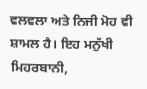ਵਲਵਲਾ ਅਤੇ ਨਿਜੀ ਮੋਹ ਵੀ ਸ਼ਾਮਲ ਹੈ। ਇਹ ਮਨੁੱਖੀ ਮਿਹਰਬਾਨੀ,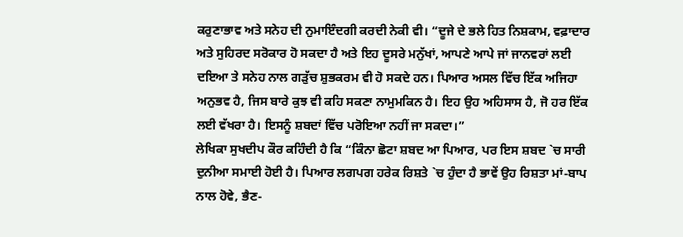ਕਰੁਣਾਭਾਵ ਅਤੇ ਸਨੇਹ ਦੀ ਨੁਮਾਇੰਦਗੀ ਕਰਦੀ ਨੇਕੀ ਵੀ। “ਦੂਜੇ ਦੇ ਭਲੇ ਹਿਤ ਨਿਸ਼ਕਾਮ, ਵਫ਼ਾਦਾਰ ਅਤੇ ਸੁਹਿਰਦ ਸਰੋਕਾਰ ਹੋ ਸਕਦਾ ਹੈ ਅਤੇ ਇਹ ਦੂਸਰੇ ਮਨੁੱਖਾਂ, ਆਪਣੇ ਆਪੇ ਜਾਂ ਜਾਨਵਰਾਂ ਲਈ ਦਇਆ ਤੇ ਸਨੇਹ ਨਾਲ ਗੜੁੱਚ ਸ਼ੁਭਕਰਮ ਵੀ ਹੋ ਸਕਦੇ ਹਨ। ਪਿਆਰ ਅਸਲ ਵਿੱਚ ਇੱਕ ਅਜਿਹਾ ਅਨੁਭਵ ਹੈ, ਜਿਸ ਬਾਰੇ ਕੁਝ ਵੀ ਕਹਿ ਸਕਣਾ ਨਾਮੁਮਕਿਨ ਹੈ। ਇਹ ਉਹ ਅਹਿਸਾਸ ਹੈ, ਜੋ ਹਰ ਇੱਕ ਲਈ ਵੱਖਰਾ ਹੈ। ਇਸਨੂੰ ਸ਼ਬਦਾਂ ਵਿੱਚ ਪਰੋਇਆ ਨਹੀਂ ਜਾ ਸਕਦਾ।”
ਲੇਖਿਕਾ ਸੁਖਦੀਪ ਕੌਰ ਕਹਿੰਦੀ ਹੈ ਕਿ “ਕਿੰਨਾ ਛੋਟਾ ਸ਼ਬਦ ਆ ਪਿਆਰ, ਪਰ ਇਸ ਸ਼ਬਦ `ਚ ਸਾਰੀ ਦੁਨੀਆ ਸਮਾਈ ਹੋਈ ਹੈ। ਪਿਆਰ ਲਗਪਗ ਹਰੇਕ ਰਿਸ਼ਤੇ `ਚ ਹੁੰਦਾ ਹੈ ਭਾਵੇਂ ਉਹ ਰਿਸ਼ਤਾ ਮਾਂ-ਬਾਪ ਨਾਲ ਹੋਵੇ, ਭੈਣ-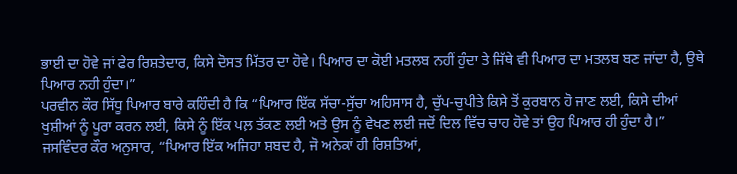ਭਾਈ ਦਾ ਹੋਵੇ ਜਾਂ ਫੇਰ ਰਿਸ਼ਤੇਦਾਰ, ਕਿਸੇ ਦੋਸਤ ਮਿੱਤਰ ਦਾ ਹੋਵੇ। ਪਿਆਰ ਦਾ ਕੋਈ ਮਤਲਬ ਨਹੀਂ ਹੁੰਦਾ ਤੇ ਜਿੱਥੇ ਵੀ ਪਿਆਰ ਦਾ ਮਤਲਬ ਬਣ ਜਾਂਦਾ ਹੈ, ਉਥੇ ਪਿਆਰ ਨਹੀ ਹੁੰਦਾ।”
ਪਰਵੀਨ ਕੌਰ ਸਿੱਧੂ ਪਿਆਰ ਬਾਰੇ ਕਹਿੰਦੀ ਹੈ ਕਿ “ਪਿਆਰ ਇੱਕ ਸੱਚਾ-ਸੁੱਚਾ ਅਹਿਸਾਸ ਹੈ, ਚੁੱਪ-ਚੁਪੀਤੇ ਕਿਸੇ ਤੋਂ ਕੁਰਬਾਨ ਹੋ ਜਾਣ ਲਈ, ਕਿਸੇ ਦੀਆਂ ਖੁਸ਼ੀਆਂ ਨੂੰ ਪੂਰਾ ਕਰਨ ਲਈ, ਕਿਸੇ ਨੂੰ ਇੱਕ ਪਲ਼ ਤੱਕਣ ਲਈ ਅਤੇ ਉਸ ਨੂੰ ਵੇਖਣ ਲਈ ਜਦੋਂ ਦਿਲ ਵਿੱਚ ਚਾਹ ਹੋਵੇ ਤਾਂ ਉਹ ਪਿਆਰ ਹੀ ਹੁੰਦਾ ਹੈ।”
ਜਸਵਿੰਦਰ ਕੌਰ ਅਨੁਸਾਰ, “ਪਿਆਰ ਇੱਕ ਅਜਿਹਾ ਸ਼ਬਦ ਹੈ, ਜੋ ਅਨੇਕਾਂ ਹੀ ਰਿਸ਼ਤਿਆਂ,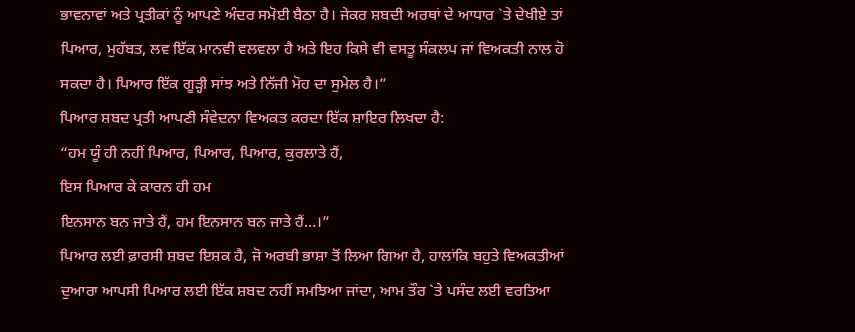ਭਾਵਨਾਵਾਂ ਅਤੇ ਪ੍ਰਤੀਕਾਂ ਨੂੰ ਆਪਣੇ ਅੰਦਰ ਸਮੋਈ ਬੈਠਾ ਹੈ। ਜੇਕਰ ਸ਼ਬਦੀ ਅਰਥਾਂ ਦੇ ਆਧਾਰ `ਤੇ ਦੇਖੀਏ ਤਾਂ ਪਿਆਰ, ਮੁਹੱਬਤ, ਲਵ ਇੱਕ ਮਾਨਵੀ ਵਲਵਲਾ ਹੈ ਅਤੇ ਇਹ ਕਿਸੇ ਵੀ ਵਸਤੂ ਸੰਕਲਪ ਜਾਂ ਵਿਅਕਤੀ ਨਾਲ ਹੋ ਸਕਦਾ ਹੈ। ਪਿਆਰ ਇੱਕ ਗੂੜ੍ਹੀ ਸਾਂਝ ਅਤੇ ਨਿੱਜੀ ਮੋਹ ਦਾ ਸੁਮੇਲ ਹੈ।”
ਪਿਆਰ ਸ਼ਬਦ ਪ੍ਰਤੀ ਆਪਣੀ ਸੰਵੇਦਨਾ ਵਿਅਕਤ ਕਰਦਾ ਇੱਕ ਸ਼ਾਇਰ ਲਿਖਦਾ ਹੈ:
“ਹਮ ਯੂੰ ਹੀ ਨਹੀਂ ਪਿਆਰ, ਪਿਆਰ, ਪਿਆਰ, ਕੁਰਲਾਤੇ ਹੈਂ,
ਇਸ ਪਿਆਰ ਕੇ ਕਾਰਨ ਹੀ ਹਮ
ਇਨਸਾਨ ਬਨ ਜਾਤੇ ਹੈਂ, ਹਮ ਇਨਸਾਨ ਬਨ ਜਾਤੇ ਹੈਂ…।”
ਪਿਆਰ ਲਈ ਫ਼ਾਰਸੀ ਸ਼ਬਦ ਇਸ਼ਕ ਹੈ, ਜੋ ਅਰਬੀ ਭਾਸ਼ਾ ਤੋਂ ਲਿਆ ਗਿਆ ਹੈ, ਹਾਲਾਂਕਿ ਬਹੁਤੇ ਵਿਅਕਤੀਆਂ ਦੁਆਰਾ ਆਪਸੀ ਪਿਆਰ ਲਈ ਇੱਕ ਸ਼ਬਦ ਨਹੀਂ ਸਮਝਿਆ ਜਾਂਦਾ, ਆਮ ਤੌਰ `ਤੇ ਪਸੰਦ ਲਈ ਵਰਤਿਆ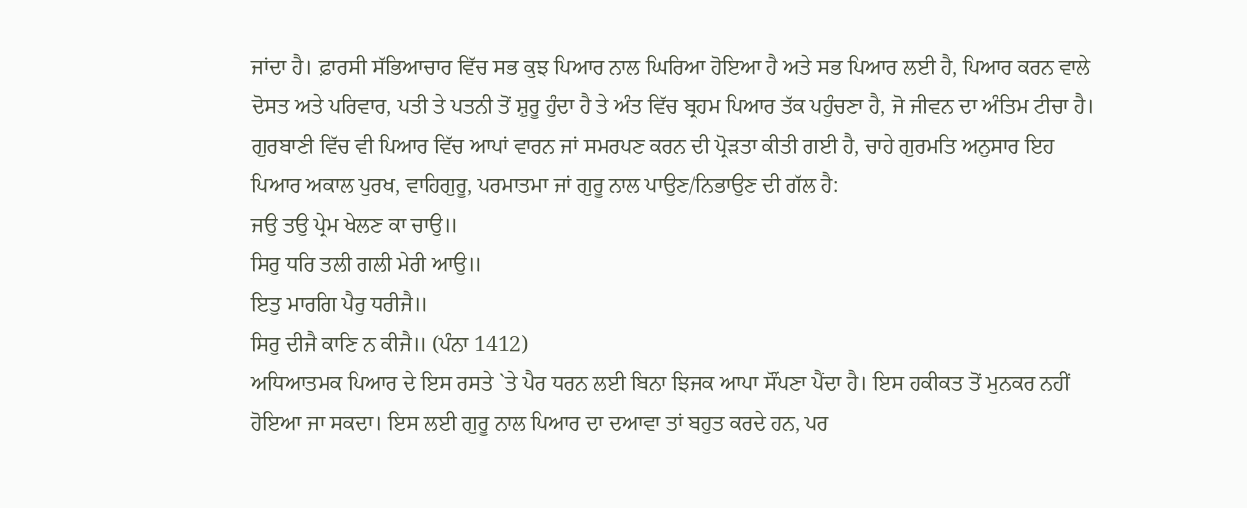ਜਾਂਦਾ ਹੈ। ਫ਼ਾਰਸੀ ਸੱਭਿਆਚਾਰ ਵਿੱਚ ਸਭ ਕੁਝ ਪਿਆਰ ਨਾਲ ਘਿਰਿਆ ਹੋਇਆ ਹੈ ਅਤੇ ਸਭ ਪਿਆਰ ਲਈ ਹੈ, ਪਿਆਰ ਕਰਨ ਵਾਲੇ ਦੋਸਤ ਅਤੇ ਪਰਿਵਾਰ, ਪਤੀ ਤੇ ਪਤਨੀ ਤੋਂ ਸ਼ੁਰੂ ਹੁੰਦਾ ਹੈ ਤੇ ਅੰਤ ਵਿੱਚ ਬ੍ਰਹਮ ਪਿਆਰ ਤੱਕ ਪਹੁੰਚਣਾ ਹੈ, ਜੋ ਜੀਵਨ ਦਾ ਅੰਤਿਮ ਟੀਚਾ ਹੈ।
ਗੁਰਬਾਣੀ ਵਿੱਚ ਵੀ ਪਿਆਰ ਵਿੱਚ ਆਪਾਂ ਵਾਰਨ ਜਾਂ ਸਮਰਪਣ ਕਰਨ ਦੀ ਪ੍ਰੋੜਤਾ ਕੀਤੀ ਗਈ ਹੈ, ਚਾਹੇ ਗੁਰਮਤਿ ਅਨੁਸਾਰ ਇਹ ਪਿਆਰ ਅਕਾਲ ਪੁਰਖ, ਵਾਹਿਗੁਰੂ, ਪਰਮਾਤਮਾ ਜਾਂ ਗੁਰੂ ਨਾਲ ਪਾਉਣ/ਨਿਭਾਉਣ ਦੀ ਗੱਲ ਹੈ:
ਜਉ ਤਉ ਪ੍ਰੇਮ ਖੇਲਣ ਕਾ ਚਾਉ॥
ਸਿਰੁ ਧਰਿ ਤਲੀ ਗਲੀ ਮੇਰੀ ਆਉ॥
ਇਤੁ ਮਾਰਗਿ ਪੈਰੁ ਧਰੀਜੈ॥
ਸਿਰੁ ਦੀਜੈ ਕਾਣਿ ਨ ਕੀਜੈ॥ (ਪੰਨਾ 1412)
ਅਧਿਆਤਮਕ ਪਿਆਰ ਦੇ ਇਸ ਰਸਤੇ `ਤੇ ਪੈਰ ਧਰਨ ਲਈ ਬਿਨਾ ਝਿਜਕ ਆਪਾ ਸੌਂਪਣਾ ਪੈਂਦਾ ਹੈ। ਇਸ ਹਕੀਕਤ ਤੋਂ ਮੁਨਕਰ ਨਹੀਂ ਹੋਇਆ ਜਾ ਸਕਦਾ। ਇਸ ਲਈ ਗੁਰੂ ਨਾਲ ਪਿਆਰ ਦਾ ਦਆਵਾ ਤਾਂ ਬਹੁਤ ਕਰਦੇ ਹਨ, ਪਰ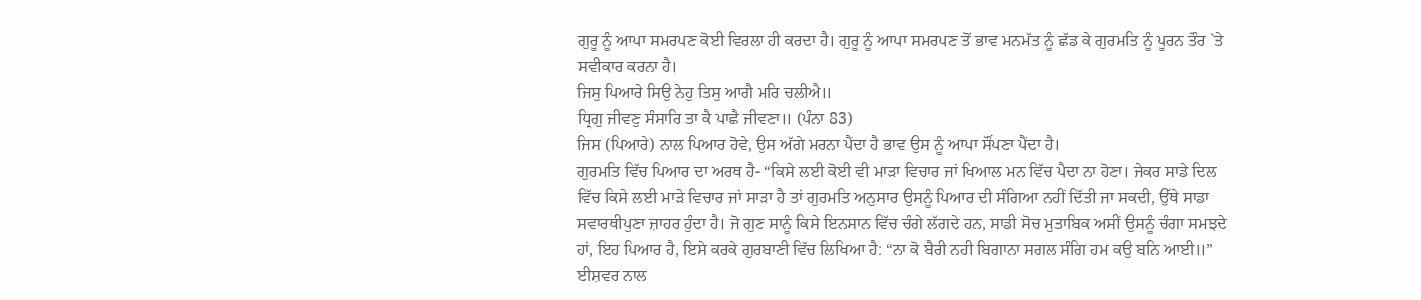ਗੁਰੂ ਨੂੰ ਆਪਾ ਸਮਰਪਣ ਕੋਈ ਵਿਰਲਾ ਹੀ ਕਰਦਾ ਹੈ। ਗੁਰੂ ਨੂੰ ਆਪਾ ਸਮਰਪਣ ਤੋਂ ਭਾਵ ਮਨਮੱਤ ਨੂੰ ਛੱਡ ਕੇ ਗੁਰਮਤਿ ਨੂੰ ਪੂਰਨ ਤੌਰ `ਤੇ ਸਵੀਕਾਰ ਕਰਨਾ ਹੈ।
ਜਿਸੁ ਪਿਆਰੇ ਸਿਉ ਨੇਹੁ ਤਿਸੁ ਆਗੈ ਮਰਿ ਚਲੀਐ॥
ਧ੍ਰਿਗੁ ਜੀਵਣੁ ਸੰਸਾਰਿ ਤਾ ਕੈ ਪਾਛੈ ਜੀਵਣਾ॥ (ਪੰਨਾ 83)
ਜਿਸ (ਪਿਆਰੇ) ਨਾਲ ਪਿਆਰ ਹੋਵੇ, ਉਸ ਅੱਗੇ ਮਰਨਾ ਪੈਂਦਾ ਹੈ ਭਾਵ ਉਸ ਨੂੰ ਆਪਾ ਸੌਂਪਣਾ ਪੈਂਦਾ ਹੈ।
ਗੁਰਮਤਿ ਵਿੱਚ ਪਿਆਰ ਦਾ ਅਰਥ ਹੈ- “ਕਿਸੇ ਲਈ ਕੋਈ ਵੀ ਮਾੜਾ ਵਿਚਾਰ ਜਾਂ ਖਿਆਲ ਮਨ ਵਿੱਚ ਪੈਦਾ ਨਾ ਹੋਣਾ। ਜੇਕਰ ਸਾਡੇ ਦਿਲ ਵਿੱਚ ਕਿਸੇ ਲਈ ਮਾੜੇ ਵਿਚਾਰ ਜਾਂ ਸਾੜਾ ਹੈ ਤਾਂ ਗੁਰਮਤਿ ਅਨੁਸਾਰ ਉਸਨੂੰ ਪਿਆਰ ਦੀ ਸੰਗਿਆ ਨਹੀਂ ਦਿੱਤੀ ਜਾ ਸਕਦੀ, ਉੱਥੇ ਸਾਡਾ ਸਵਾਰਥੀਪੁਣਾ ਜ਼ਾਹਰ ਹੁੰਦਾ ਹੈ। ਜੋ ਗੁਣ ਸਾਨੂੰ ਕਿਸੇ ਇਨਸਾਨ ਵਿੱਚ ਚੰਗੇ ਲੱਗਦੇ ਹਨ, ਸਾਡੀ ਸੋਚ ਮੁਤਾਬਿਕ ਅਸੀਂ ਉਸਨੂੰ ਚੰਗਾ ਸਮਝਦੇ ਹਾਂ, ਇਹ ਪਿਆਰ ਹੈ, ਇਸੇ ਕਰਕੇ ਗੁਰਬਾਣੀ ਵਿੱਚ ਲਿਖਿਆ ਹੈ: “ਨਾ ਕੋ ਬੈਰੀ ਨਹੀ ਬਿਗਾਨਾ ਸਗਲ ਸੰਗਿ ਹਮ ਕਉ ਬਨਿ ਆਈ॥”
ਈਸ਼ਵਰ ਨਾਲ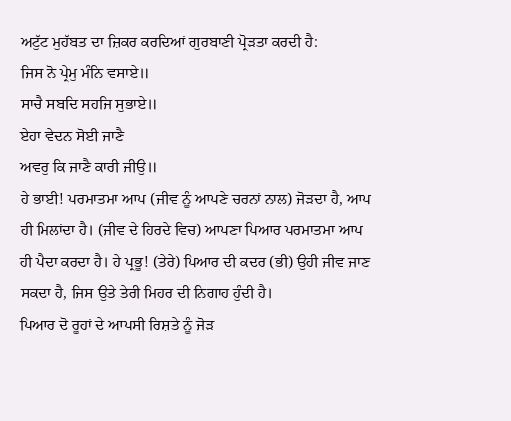ਅਟੁੱਟ ਮੁਹੱਬਤ ਦਾ ਜ਼ਿਕਰ ਕਰਦਿਆਂ ਗੁਰਬਾਣੀ ਪ੍ਰੋੜਤਾ ਕਰਦੀ ਹੈ:
ਜਿਸ ਨੋ ਪ੍ਰੇਮੁ ਮੰਨਿ ਵਸਾਏ॥
ਸਾਚੈ ਸਬਦਿ ਸਹਜਿ ਸੁਭਾਏ॥
ਏਹਾ ਵੇਦਨ ਸੋਈ ਜਾਣੈ
ਅਵਰੁ ਕਿ ਜਾਣੈ ਕਾਰੀ ਜੀਉ॥
ਹੇ ਭਾਈ! ਪਰਮਾਤਮਾ ਆਪ (ਜੀਵ ਨੂੰ ਆਪਣੇ ਚਰਨਾਂ ਨਾਲ) ਜੋੜਦਾ ਹੈ, ਆਪ ਹੀ ਮਿਲਾਂਦਾ ਹੈ। (ਜੀਵ ਦੇ ਹਿਰਦੇ ਵਿਚ) ਆਪਣਾ ਪਿਆਰ ਪਰਮਾਤਮਾ ਆਪ ਹੀ ਪੈਦਾ ਕਰਦਾ ਹੈ। ਹੇ ਪ੍ਰਭੂ! (ਤੇਰੇ) ਪਿਆਰ ਦੀ ਕਦਰ (ਭੀ) ਉਹੀ ਜੀਵ ਜਾਣ ਸਕਦਾ ਹੈ, ਜਿਸ ਉਤੇ ਤੇਰੀ ਮਿਹਰ ਦੀ ਨਿਗਾਹ ਹੁੰਦੀ ਹੈ।
ਪਿਆਰ ਦੋ ਰੂਹਾਂ ਦੇ ਆਪਸੀ ਰਿਸ਼ਤੇ ਨੂੰ ਜੋੜ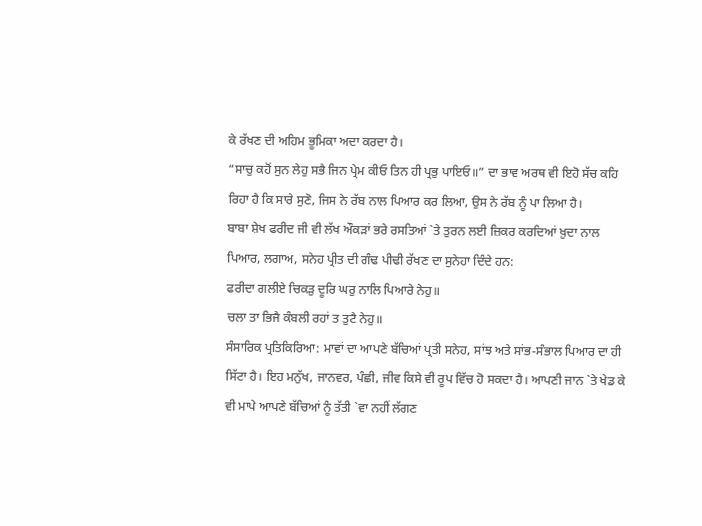ਕੇ ਰੱਖਣ ਦੀ ਅਹਿਮ ਭੂਮਿਕਾ ਅਦਾ ਕਰਦਾ ਹੈ।
“ਸਾਚੁ ਕਹੋਂ ਸੁਨ ਲੇਹੁ ਸਭੈ ਜਿਨ ਪ੍ਰੇਮ ਕੀਓ ਤਿਨ ਹੀ ਪ੍ਰਭੁ ਪਾਇਓ॥” ਦਾ ਭਾਵ ਅਰਥ ਵੀ ਇਹੋ ਸੱਚ ਕਹਿ ਰਿਹਾ ਹੈ ਕਿ ਸਾਰੇ ਸੁਣੋ, ਜਿਸ ਨੇ ਰੱਬ ਨਾਲ ਪਿਆਰ ਕਰ ਲਿਆ, ਉਸ ਨੇ ਰੱਬ ਨੂੰ ਪਾ ਲਿਆ ਹੈ।
ਬਾਬਾ ਸ਼ੇਖ ਫਰੀਦ ਜੀ ਵੀ ਲੱਖ ਔਕੜਾਂ ਭਰੇ ਰਸਤਿਆਂ `ਤੇ ਤੁਰਨ ਲਈ ਜ਼ਿਕਰ ਕਰਦਿਆਂ ਖ਼ੁਦਾ ਨਾਲ ਪਿਆਰ, ਲਗਾਅ, ਸਨੇਹ ਪ੍ਰੀਤ ਦੀ ਗੰਢ ਪੀਢੀ ਰੱਖਣ ਦਾ ਸੁਨੇਹਾ ਦਿੰਦੇ ਹਨ:
ਫਰੀਦਾ ਗਲੀਏ ਚਿਕੜੁ ਦੂਰਿ ਘਰੁ ਨਾਲਿ ਪਿਆਰੇ ਨੇਹੁ॥
ਚਲਾ ਤਾ ਭਿਜੈ ਕੰਬਲੀ ਰਹਾਂ ਤ ਤੁਟੈ ਨੇਹੁ॥
ਸੰਸਾਰਿਕ ਪ੍ਰਤਿਕਿਰਿਆ: ਮਾਵਾਂ ਦਾ ਆਪਣੇ ਬੱਚਿਆਂ ਪ੍ਰਤੀ ਸਨੇਹ, ਸਾਂਝ ਅਤੇ ਸਾਂਭ-ਸੰਭਾਲ ਪਿਆਰ ਦਾ ਹੀ ਸਿੱਟਾ ਹੈ। ਇਹ ਮਨੁੱਖ, ਜਾਨਵਰ, ਪੰਛੀ, ਜੀਵ ਕਿਸੇ ਵੀ ਰੂਪ ਵਿੱਚ ਹੋ ਸਕਦਾ ਹੈ। ਆਪਣੀ ਜਾਨ `ਤੇ ਖੇਡ ਕੇ ਵੀ ਮਾਪੇ ਆਪਣੇ ਬੱਚਿਆਂ ਨੂੰ ਤੱਤੀ `ਵਾ ਨਹੀਂ ਲੱਗਣ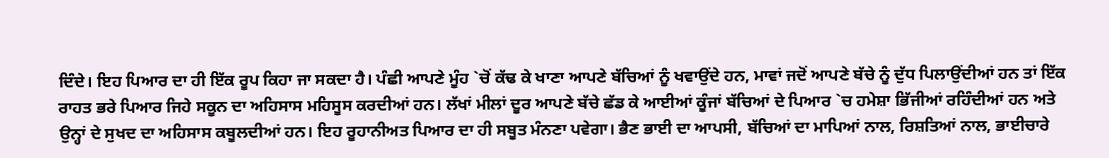ਦਿੰਦੇ। ਇਹ ਪਿਆਰ ਦਾ ਹੀ ਇੱਕ ਰੂਪ ਕਿਹਾ ਜਾ ਸਕਦਾ ਹੈ। ਪੰਛੀ ਆਪਣੇ ਮੂੰਹ `ਚੋਂ ਕੱਢ ਕੇ ਖਾਣਾ ਆਪਣੇ ਬੱਚਿਆਂ ਨੂੰ ਖਵਾਉਂਦੇ ਹਨ, ਮਾਵਾਂ ਜਦੋਂ ਆਪਣੇ ਬੱਚੇ ਨੂੰ ਦੁੱਧ ਪਿਲਾਉਂਦੀਆਂ ਹਨ ਤਾਂ ਇੱਕ ਰਾਹਤ ਭਰੇ ਪਿਆਰ ਜਿਹੇ ਸਕੂਨ ਦਾ ਅਹਿਸਾਸ ਮਹਿਸੂਸ ਕਰਦੀਆਂ ਹਨ। ਲੱਖਾਂ ਮੀਲਾਂ ਦੂਰ ਆਪਣੇ ਬੱਚੇ ਛੱਡ ਕੇ ਆਈਆਂ ਕੂੰਜਾਂ ਬੱਚਿਆਂ ਦੇ ਪਿਆਰ `ਚ ਹਮੇਸ਼ਾ ਭਿੱਜੀਆਂ ਰਹਿੰਦੀਆਂ ਹਨ ਅਤੇ ਉਨ੍ਹਾਂ ਦੇ ਸੁਖਦ ਦਾ ਅਹਿਸਾਸ ਕਬੂਲਦੀਆਂ ਹਨ। ਇਹ ਰੂਹਾਨੀਅਤ ਪਿਆਰ ਦਾ ਹੀ ਸਬੂਤ ਮੰਨਣਾ ਪਵੇਗਾ। ਭੈਣ ਭਾਈ ਦਾ ਆਪਸੀ, ਬੱਚਿਆਂ ਦਾ ਮਾਪਿਆਂ ਨਾਲ, ਰਿਸ਼ਤਿਆਂ ਨਾਲ, ਭਾਈਚਾਰੇ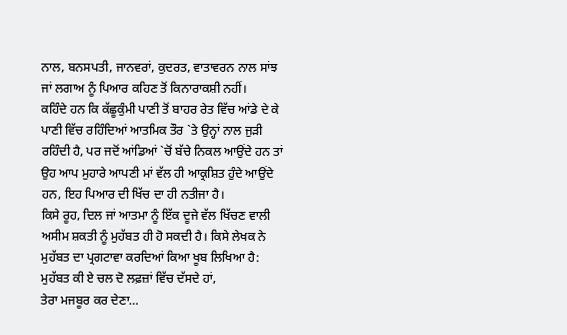ਨਾਲ, ਬਨਸਪਤੀ, ਜਾਨਵਰਾਂ, ਕੁਦਰਤ, ਵਾਤਾਵਰਨ ਨਾਲ ਸਾਂਝ ਜਾਂ ਲਗਾਅ ਨੂੰ ਪਿਆਰ ਕਹਿਣ ਤੋਂ ਕਿਨਾਰਾਕਸ਼ੀ ਨਹੀਂ।
ਕਹਿੰਦੇ ਹਨ ਕਿ ਕੱਛੂਕੁੰਮੀ ਪਾਣੀ ਤੋਂ ਬਾਹਰ ਰੇਤ ਵਿੱਚ ਆਂਡੇ ਦੇ ਕੇ ਪਾਣੀ ਵਿੱਚ ਰਹਿੰਦਿਆਂ ਆਤਮਿਕ ਤੌਰ `ਤੇ ਉਨ੍ਹਾਂ ਨਾਲ ਜੁੜੀ ਰਹਿੰਦੀ ਹੈ, ਪਰ ਜਦੋਂ ਆਂਡਿਆਂ `ਚੋਂ ਬੱਚੇ ਨਿਕਲ ਆਉਂਦੇ ਹਨ ਤਾਂ ਉਹ ਆਪ ਮੁਹਾਰੇ ਆਪਣੀ ਮਾਂ ਵੱਲ ਹੀ ਆਕ੍ਰਸ਼ਿਤ ਹੁੰਦੇ ਆਉਂਦੇ ਹਨ, ਇਹ ਪਿਆਰ ਦੀ ਖਿੱਚ ਦਾ ਹੀ ਨਤੀਜਾ ਹੈ।
ਕਿਸੇ ਰੂਹ, ਦਿਲ ਜਾਂ ਆਤਮਾ ਨੂੰ ਇੱਕ ਦੂਜੇ ਵੱਲ ਖਿੱਚਣ ਵਾਲੀ ਅਸੀਮ ਸ਼ਕਤੀ ਨੂੰ ਮੁਹੱਬਤ ਹੀ ਹੋ ਸਕਦੀ ਹੈ। ਕਿਸੇ ਲੇਖਕ ਨੇ ਮੁਹੱਬਤ ਦਾ ਪ੍ਰਗਟਾਵਾ ਕਰਦਿਆਂ ਕਿਆ ਖੂਬ ਲਿਖਿਆ ਹੈ:
ਮੁਹੱਬਤ ਕੀ ਏ ਚਲ ਦੋ ਲਫ਼ਜ਼ਾਂ ਵਿੱਚ ਦੱਸਦੇ ਹਾਂ,
ਤੇਰਾ ਮਜਬੂਰ ਕਰ ਦੇਣਾ…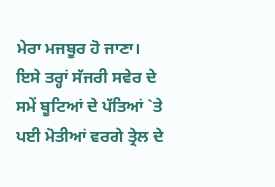ਮੇਰਾ ਮਜਬੂਰ ਹੋ ਜਾਣਾ।
ਇਸੇ ਤਰ੍ਹਾਂ ਸੱਜਰੀ ਸਵੇਰ ਦੇ ਸਮੇਂ ਬੂਟਿਆਂ ਦੇ ਪੱਤਿਆਂ `ਤੇ ਪਈ ਮੋਤੀਆਂ ਵਰਗੇ ਤ੍ਰੇਲ ਦੇ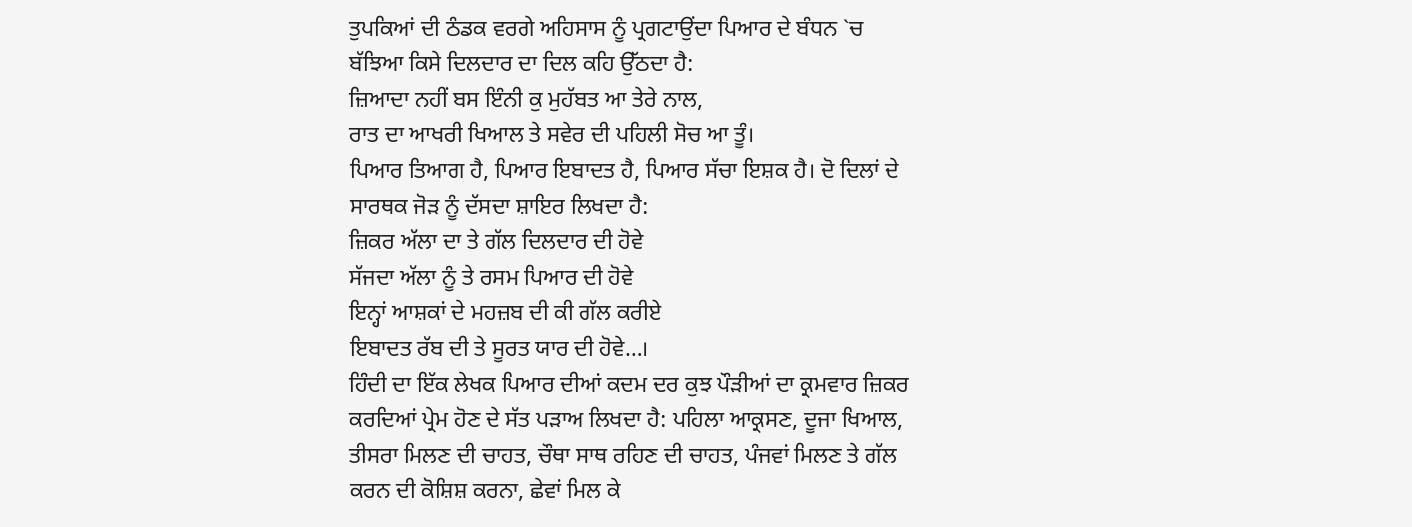ਤੁਪਕਿਆਂ ਦੀ ਠੰਡਕ ਵਰਗੇ ਅਹਿਸਾਸ ਨੂੰ ਪ੍ਰਗਟਾਉਂਦਾ ਪਿਆਰ ਦੇ ਬੰਧਨ `ਚ ਬੱਝਿਆ ਕਿਸੇ ਦਿਲਦਾਰ ਦਾ ਦਿਲ ਕਹਿ ਉੱਠਦਾ ਹੈ:
ਜ਼ਿਆਦਾ ਨਹੀਂ ਬਸ ਇੰਨੀ ਕੁ ਮੁਹੱਬਤ ਆ ਤੇਰੇ ਨਾਲ,
ਰਾਤ ਦਾ ਆਖਰੀ ਖਿਆਲ ਤੇ ਸਵੇਰ ਦੀ ਪਹਿਲੀ ਸੋਚ ਆ ਤੂੰ।
ਪਿਆਰ ਤਿਆਗ ਹੈ, ਪਿਆਰ ਇਬਾਦਤ ਹੈ, ਪਿਆਰ ਸੱਚਾ ਇਸ਼ਕ ਹੈ। ਦੋ ਦਿਲਾਂ ਦੇ ਸਾਰਥਕ ਜੋੜ ਨੂੰ ਦੱਸਦਾ ਸ਼ਾਇਰ ਲਿਖਦਾ ਹੈ:
ਜ਼ਿਕਰ ਅੱਲਾ ਦਾ ਤੇ ਗੱਲ ਦਿਲਦਾਰ ਦੀ ਹੋਵੇ
ਸੱਜਦਾ ਅੱਲਾ ਨੂੰ ਤੇ ਰਸਮ ਪਿਆਰ ਦੀ ਹੋਵੇ
ਇਨ੍ਹਾਂ ਆਸ਼ਕਾਂ ਦੇ ਮਹਜ਼ਬ ਦੀ ਕੀ ਗੱਲ ਕਰੀਏ
ਇਬਾਦਤ ਰੱਬ ਦੀ ਤੇ ਸੂਰਤ ਯਾਰ ਦੀ ਹੋਵੇ…।
ਹਿੰਦੀ ਦਾ ਇੱਕ ਲੇਖਕ ਪਿਆਰ ਦੀਆਂ ਕਦਮ ਦਰ ਕੁਝ ਪੌੜੀਆਂ ਦਾ ਕ੍ਰਮਵਾਰ ਜ਼ਿਕਰ ਕਰਦਿਆਂ ਪ੍ਰੇਮ ਹੋਣ ਦੇ ਸੱਤ ਪੜਾਅ ਲਿਖਦਾ ਹੈ: ਪਹਿਲਾ ਆਕ੍ਰਸਣ, ਦੂਜਾ ਖਿਆਲ, ਤੀਸਰਾ ਮਿਲਣ ਦੀ ਚਾਹਤ, ਚੌਥਾ ਸਾਥ ਰਹਿਣ ਦੀ ਚਾਹਤ, ਪੰਜਵਾਂ ਮਿਲਣ ਤੇ ਗੱਲ ਕਰਨ ਦੀ ਕੋਸ਼ਿਸ਼ ਕਰਨਾ, ਛੇਵਾਂ ਮਿਲ ਕੇ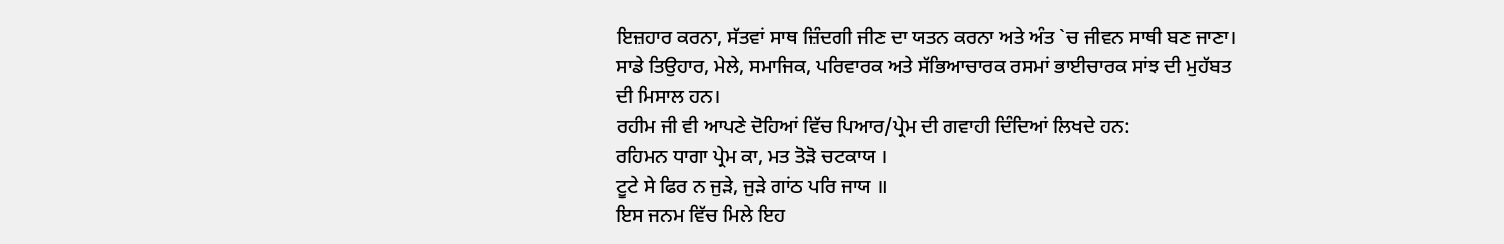ਇਜ਼ਹਾਰ ਕਰਨਾ, ਸੱਤਵਾਂ ਸਾਥ ਜ਼ਿੰਦਗੀ ਜੀਣ ਦਾ ਯਤਨ ਕਰਨਾ ਅਤੇ ਅੰਤ `ਚ ਜੀਵਨ ਸਾਥੀ ਬਣ ਜਾਣਾ।
ਸਾਡੇ ਤਿਉਹਾਰ, ਮੇਲੇ, ਸਮਾਜਿਕ, ਪਰਿਵਾਰਕ ਅਤੇ ਸੱਭਿਆਚਾਰਕ ਰਸਮਾਂ ਭਾਈਚਾਰਕ ਸਾਂਝ ਦੀ ਮੁਹੱਬਤ ਦੀ ਮਿਸਾਲ ਹਨ।
ਰਹੀਮ ਜੀ ਵੀ ਆਪਣੇ ਦੋਹਿਆਂ ਵਿੱਚ ਪਿਆਰ/ਪ੍ਰੇਮ ਦੀ ਗਵਾਹੀ ਦਿੰਦਿਆਂ ਲਿਖਦੇ ਹਨ:
ਰਹਿਮਨ ਧਾਗਾ ਪ੍ਰੇਮ ਕਾ, ਮਤ ਤੋੜੋ ਚਟਕਾਯ ।
ਟੂਟੇ ਸੇ ਫਿਰ ਨ ਜੁੜੇ, ਜੁੜੇ ਗਾਂਠ ਪਰਿ ਜਾਯ ॥
ਇਸ ਜਨਮ ਵਿੱਚ ਮਿਲੇ ਇਹ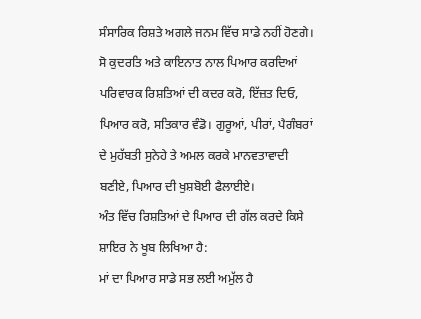ਸੰਸਾਰਿਕ ਰਿਸ਼ਤੇ ਅਗਲੇ ਜਨਮ ਵਿੱਚ ਸਾਡੇ ਨਹੀਂ ਹੋਣਗੇ। ਸੋ ਕੁਦਰਤਿ ਅਤੇ ਕਾਇਨਾਤ ਨਾਲ ਪਿਆਰ ਕਰਦਿਆਂ ਪਰਿਵਾਰਕ ਰਿਸ਼ਤਿਆਂ ਦੀ ਕਦਰ ਕਰੋ, ਇੱਜ਼ਤ ਦਿਓ, ਪਿਆਰ ਕਰੋ, ਸਤਿਕਾਰ ਵੰਡੋ। ਗੁਰੂਆਂ, ਪੀਰਾਂ, ਪੈਗੰਬਰਾਂ ਦੇ ਮੁਹੱਬਤੀ ਸੁਨੇਹੇ ਤੇ ਅਮਲ ਕਰਕੇ ਮਾਨਵਤਾਵਾਦੀ ਬਣੀਏ, ਪਿਆਰ ਦੀ ਖੁਸ਼ਬੋਈ ਫੈਲਾਈਏ।
ਅੰਤ ਵਿੱਚ ਰਿਸ਼ਤਿਆਂ ਦੇ ਪਿਆਰ ਦੀ ਗੱਲ ਕਰਦੇ ਕਿਸੇ ਸ਼ਾਇਰ ਨੇ ਖੂਬ ਲਿਖਿਆ ਹੈ:
ਮਾਂ ਦਾ ਪਿਆਰ ਸਾਡੇ ਸਭ ਲਈ ਅਮੁੱਲ ਹੈ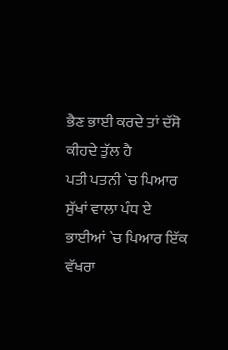ਭੈਣ ਭਾਈ ਕਰਦੇ ਤਾਂ ਦੱਸੋ ਕੀਹਦੇ ਤੁੱਲ ਹੈ
ਪਤੀ ਪਤਨੀ `ਚ ਪਿਆਰ ਸੁੱਖਾਂ ਵਾਲਾ ਪੰਧ ਏ
ਭਾਈਆਂ `ਚ ਪਿਆਰ ਇੱਕ ਵੱਖਰਾ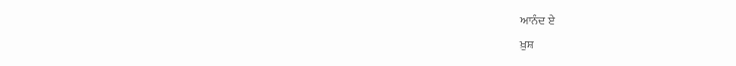ਆਨੰਦ ਏ
ਖ਼ੁਸ਼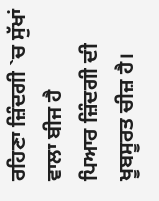ਰਹਿਣਾ ਜ਼ਿੰਦਗੀ `ਚ ਸੁੱਖਾਂ ਵਾਲਾ ਬੀਜ ਹੈ
ਪਿਆਰ ਜ਼ਿੰਦਗੀ ਦੀ ਖੂਬਸੂਰਤ ਚੀਜ਼ ਹੈ।